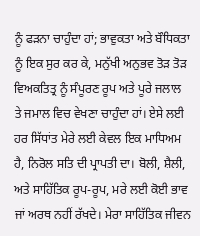ਨੂੰ ਫੜਨਾ ਚਾਹੁੰਦਾ ਹਾਂ; ਭਾਵੁਕਤਾ ਅਤੇ ਬੌਧਿਕਤਾ ਨੂੰ ਇਕ ਸੁਰ ਕਰ ਕੇ, ਮਨੁੱਖੀ ਅਨੁਭਵ ਤੋੜ ਤੋੜ ਵਿਅਕਤਿਤ੍ਰ ਨੂੰ ਸੰਪੂਰਣ ਰੂਪ ਅਤੇ ਪੂਰੇ ਜਲਾਲ ਤੇ ਜਮਾਲ ਵਿਚ ਵੇਖਣਾ ਚਾਹੁੰਦਾ ਹਾਂ। ਏਸੇ ਲਈ ਹਰ ਸਿੱਧਾਂਤ ਮੇਰੇ ਲਈ ਕੇਵਲ ਇਕ ਮਾਧਿਅਮ ਹੈ, ਨਿਰੋਲ ਸਤਿ ਦੀ ਪ੍ਰਾਪਤੀ ਦਾ। ਬੋਲੀ, ਸ਼ੈਲੀ, ਅਤੇ ਸਾਹਿੱਤਿਕ ਰੂਪ-ਰੂਪ, ਮਰੇ ਲਈ ਕੋਈ ਭਾਵ ਜਾਂ ਅਰਥ ਨਹੀਂ ਰੱਖਦੇ। ਮੇਰਾ ਸਾਹਿੱਤਿਕ ਜੀਵਨ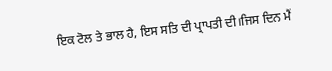ਇਕ ਟੋਲ ਤੇ ਭਾਲ ਹੈ, ਇਸ ਸਤਿ ਦੀ ਪ੍ਰਾਪਤੀ ਦੀ।ਜਿਸ ਦਿਨ ਮੈਂ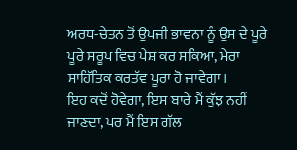ਅਰਧ-ਚੇਤਨ ਤੋਂ ਉਪਜੀ ਭਾਵਨਾ ਨੂੰ ਉਸ ਦੇ ਪੂਰੇ ਪੂਰੇ ਸਰੂਪ ਵਿਚ ਪੇਸ਼ ਕਰ ਸਕਿਆ, ਮੇਰਾ ਸਾਹਿੱਤਿਕ ਕਰਤੱਵ ਪੂਰਾ ਹੋ ਜਾਵੇਗਾ।
ਇਹ ਕਦੋਂ ਹੋਵੇਗਾ, ਇਸ ਬਾਰੇ ਮੈਂ ਕੁੱਝ ਨਹੀਂ ਜਾਣਦਾ, ਪਰ ਮੈਂ ਇਸ ਗੱਲ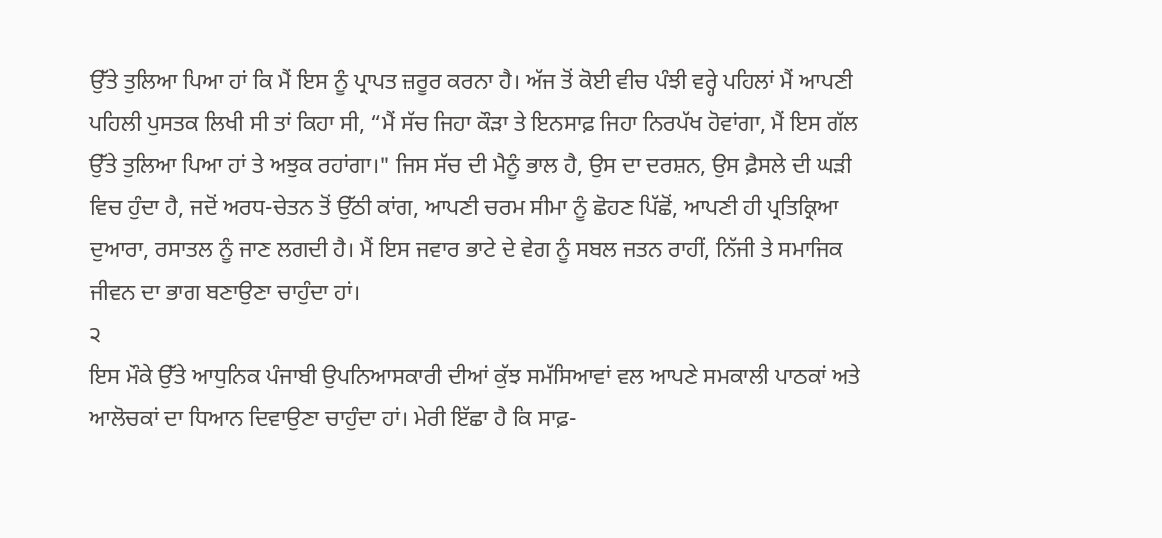ਉੱਤੇ ਤੁਲਿਆ ਪਿਆ ਹਾਂ ਕਿ ਮੈਂ ਇਸ ਨੂੰ ਪ੍ਰਾਪਤ ਜ਼ਰੂਰ ਕਰਨਾ ਹੈ। ਅੱਜ ਤੋਂ ਕੋਈ ਵੀਚ ਪੰਝੀ ਵਰ੍ਹੇ ਪਹਿਲਾਂ ਮੈਂ ਆਪਣੀ ਪਹਿਲੀ ਪੁਸਤਕ ਲਿਖੀ ਸੀ ਤਾਂ ਕਿਹਾ ਸੀ, “ਮੈਂ ਸੱਚ ਜਿਹਾ ਕੌੜਾ ਤੇ ਇਨਸਾਫ਼ ਜਿਹਾ ਨਿਰਪੱਖ ਹੋਵਾਂਗਾ, ਮੈਂ ਇਸ ਗੱਲ ਉੱਤੇ ਤੁਲਿਆ ਪਿਆ ਹਾਂ ਤੇ ਅਝੁਕ ਰਹਾਂਗਾ।" ਜਿਸ ਸੱਚ ਦੀ ਮੈਨੂੰ ਭਾਲ ਹੈ, ਉਸ ਦਾ ਦਰਸ਼ਨ, ਉਸ ਫ਼ੈਸਲੇ ਦੀ ਘੜੀ ਵਿਚ ਹੁੰਦਾ ਹੈ, ਜਦੋਂ ਅਰਧ-ਚੇਤਨ ਤੋਂ ਉੱਠੀ ਕਾਂਗ, ਆਪਣੀ ਚਰਮ ਸੀਮਾ ਨੂੰ ਛੋਹਣ ਪਿੱਛੋਂ, ਆਪਣੀ ਹੀ ਪ੍ਰਤਿਕ੍ਰਿਆ ਦੁਆਰਾ, ਰਸਾਤਲ ਨੂੰ ਜਾਣ ਲਗਦੀ ਹੈ। ਮੈਂ ਇਸ ਜਵਾਰ ਭਾਟੇ ਦੇ ਵੇਗ ਨੂੰ ਸਬਲ ਜਤਨ ਰਾਹੀਂ, ਨਿੱਜੀ ਤੇ ਸਮਾਜਿਕ ਜੀਵਨ ਦਾ ਭਾਗ ਬਣਾਉਣਾ ਚਾਹੁੰਦਾ ਹਾਂ।
੨
ਇਸ ਮੌਕੇ ਉੱਤੇ ਆਧੁਨਿਕ ਪੰਜਾਬੀ ਉਪਨਿਆਸਕਾਰੀ ਦੀਆਂ ਕੁੱਝ ਸਮੱਸਿਆਵਾਂ ਵਲ ਆਪਣੇ ਸਮਕਾਲੀ ਪਾਠਕਾਂ ਅਤੇ ਆਲੋਚਕਾਂ ਦਾ ਧਿਆਨ ਦਿਵਾਉਣਾ ਚਾਹੁੰਦਾ ਹਾਂ। ਮੇਰੀ ਇੱਛਾ ਹੈ ਕਿ ਸਾਫ਼-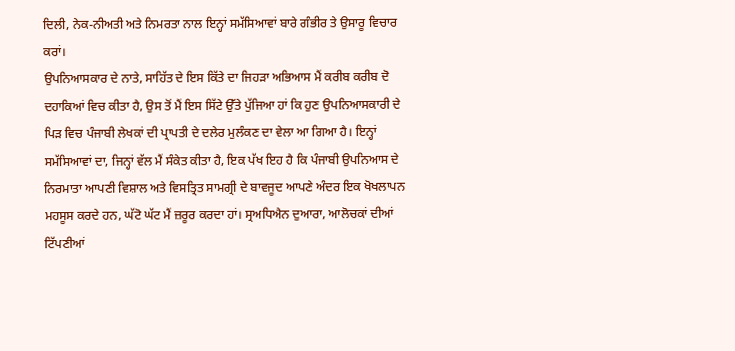ਦਿਲੀ, ਨੇਕ-ਨੀਅਤੀ ਅਤੇ ਨਿਮਰਤਾ ਨਾਲ ਇਨ੍ਹਾਂ ਸਮੱਸਿਆਵਾਂ ਬਾਰੇ ਗੰਭੀਰ ਤੇ ਉਸਾਰੂ ਵਿਚਾਰ ਕਰਾਂ।
ਉਪਨਿਆਸਕਾਰ ਦੇ ਨਾਤੇ, ਸਾਹਿੱਤ ਦੇ ਇਸ ਕਿੱਤੇ ਦਾ ਜਿਹੜਾ ਅਭਿਆਸ ਮੈਂ ਕਰੀਬ ਕਰੀਬ ਦੋ ਦਹਾਕਿਆਂ ਵਿਚ ਕੀਤਾ ਹੈ, ਉਸ ਤੋਂ ਮੈਂ ਇਸ ਸਿੱਟੇ ਉੱਤੇ ਪੁੱਜਿਆ ਹਾਂ ਕਿ ਹੁਣ ਉਪਨਿਆਸਕਾਰੀ ਦੇ ਪਿੜ ਵਿਚ ਪੰਜਾਬੀ ਲੇਖਕਾਂ ਦੀ ਪ੍ਰਾਪਤੀ ਦੇ ਦਲੇਰ ਮੁਲੰਕਣ ਦਾ ਵੇਲਾ ਆ ਗਿਆ ਹੈ। ਇਨ੍ਹਾਂ ਸਮੱਸਿਆਵਾਂ ਦਾ, ਜਿਨ੍ਹਾਂ ਵੱਲ ਮੈਂ ਸੰਕੇਤ ਕੀਤਾ ਹੈ, ਇਕ ਪੱਖ ਇਹ ਹੈ ਕਿ ਪੰਜਾਬੀ ਉਪਨਿਆਸ ਦੇ ਨਿਰਮਾਤਾ ਆਪਣੀ ਵਿਸ਼ਾਲ ਅਤੇ ਵਿਸਤ੍ਰਿਤ ਸਾਮਗ੍ਰੀ ਦੇ ਬਾਵਜੂਦ ਆਪਣੇ ਅੰਦਰ ਇਕ ਖੋਖਲਾਪਨ ਮਹਸੂਸ ਕਰਦੇ ਹਨ, ਘੱਟੋ ਘੱਟ ਮੈਂ ਜ਼ਰੂਰ ਕਰਦਾ ਹਾਂ। ਸ੍ਰਅਧਿਐਨ ਦੁਆਰਾ, ਆਲੋਚਕਾਂ ਦੀਆਂ ਟਿੱਪਣੀਆਂ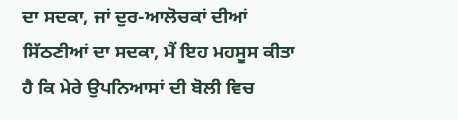ਦਾ ਸਦਕਾ, ਜਾਂ ਦੁਰ-ਆਲੋਚਕਾਂ ਦੀਆਂ ਸਿੱਠਣੀਆਂ ਦਾ ਸਦਕਾ, ਮੈਂ ਇਹ ਮਹਸੂਸ ਕੀਤਾ ਹੈ ਕਿ ਮੇਰੇ ਉਪਨਿਆਸਾਂ ਦੀ ਬੋਲੀ ਵਿਚ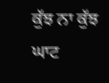ਕੁੱਝ ਨਾ ਕੁੱਝ ਘਾਟ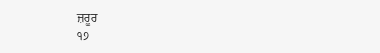ਜ਼ਰੂਰ
੧੭